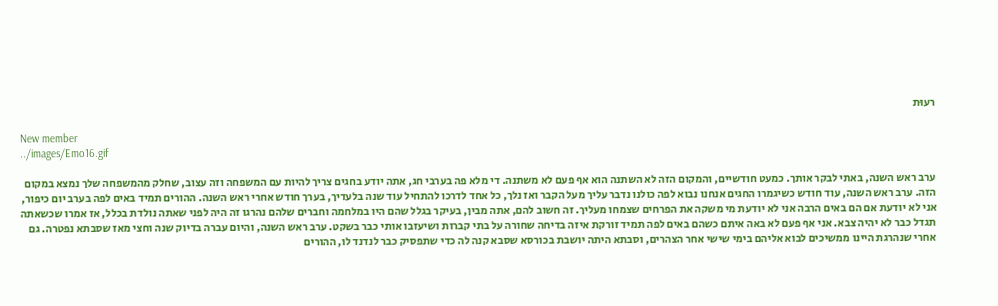רעוּת

New member
../images/Emo16.gif

ערב ראש השנה, באתי לבקר אותך. כמעט חודשיים, והמקום הזה לא השתנה הוא אף פעם לא משתנה. די מלא פה בערבי חג, אתה יודע בחגים צריך להיות עם המשפחה וזה עצוב, שחלק מהמשפחה שלך נמצא במקום הזה. ערב ראש השנה, עוד חודש כשיגמרו החגים אנחנו נבוא לפה כולנו נדבר עליך מעל הקבר ואז נלך, כל אחד לדרכו להתחיל עוד שנה בלעדיך, בערך חודש אחרי ראש השנה. ההורים תמיד באים לפה בערב יום כיפור, אני לא יודעת אם הם באים הרבה אני לא יודעת מי משקה את הפרחים שצמחו מעליך. זה חשוב להם, אתה מבין, בעיקר בגלל שהם היו במלחמה וחברים שלהם נהרגו זה היה לפני שאתה נולדת בכלל, אז אמרו שכשאתה תגדל כבר לא יהיה צבא. אני אף פעם לא באה איתם כשהם באים לפה תמיד זורקת איזה בדיחה שחורה על בתי קברות ושיעזבו אותי כבר בשקט. ערב ראש השנה, והיום עברה בדיוק שנה וחצי מאז שסבתא נפטרה. גם אחרי שנהרגת היינו ממשיכים לבוא אליהם בימי שישי אחר הצהרים, וסבתא היתה יושבת בכורסא שסבא קנה לה כדי שתפסיק כבר לנדנד לו, ההורים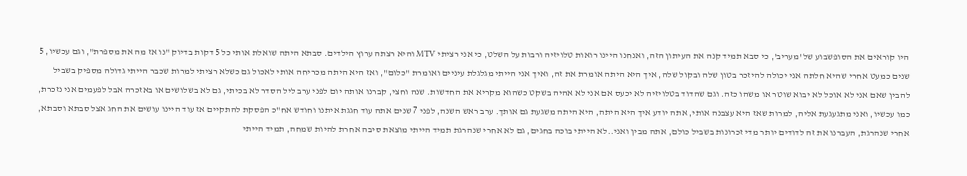היו קוראים את הסופשבוע של 'מעריב', כי סבא תמיד קנה את העיתון הזה, ואנחנו היינו רואות טלויזיה ורבות על השלט, כי אני רציתי MTV והיא רצתה ערוץ הילדים. סבתא היתה שואלת אותי כל 5 דקות בדיוק "נו אז מה את מספרת", וגם עכשיו, 5 שנים כמעט אחרי שהיא חלתה אני יכולה להיזכר בטון שלה ובקול שלה, איך היא היתה אומרת את זה, ואיך אני הייתי מגלגלת עיניים ואומרת "כלום", ואז היא היתה מכריחה אותי לאכול גם כשלא רציתי למרות שכבר הייתי גדולה מספיק בשביל להבין שאם אני לא אוכל לא יבוא שוטר או משהו כזה. וגם שהדוד בטלויזיה לא יכעס אם אני לא אהיה בשקט כשהוא מקריא את החדשות. שנה וחצי, קברנו אותה יום לפני ערב ליל הסדר לא בכיתי, גם לא בשלושים או באזכרה אבל לפעמים אני נזכרת, כמו עכשיו, ואני מתגעגעת אליה, למרות שאז היא עצבנה אותי, אתה יודע איך היא היתה, היא היתה משגעת גם אותך. ערב ראש השנה, לפני 7 שנים אתה עוד חגגת איתנו וחודש אח"כ הפסקת להתקיים אז עוד היינו עושים את החג אצל סבתא וסבתא, אחרי שנהרגת, העברנו את זה לדודים יותר מדי זכרונות בשביל כולם, אתה מבין ואני..לא הייתי בוכה בחגים, גם לא אחרי שנהרגת תמיד הייתי מוצאת סיבה אחרת להיות שמחה, תמיד הייתי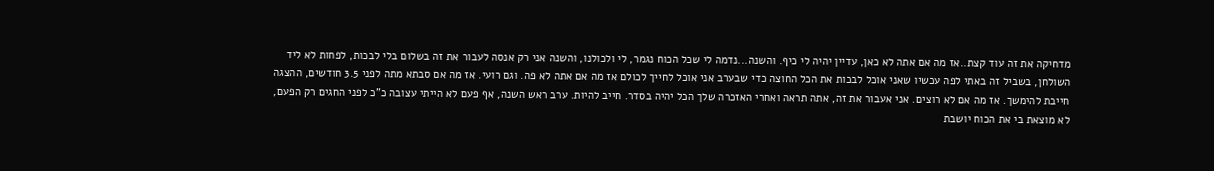מדחיקה את זה עוד קצת..אז מה אם אתה לא כאן, עדיין יהיה לי כיף. והשנה...נדמה לי שכל הכוח נגמר, לי ולכולנו, והשנה אני רק אנסה לעבור את זה בשלום בלי לבכות, לפחות לא ליד השולחן, בשביל זה באתי לפה עכשיו שאני אוכל לבכות את הכל החוצה כדי שבערב אני אוכל לחייך לכולם אז מה אם אתה לא פה. וגם רועי. אז מה אם סבתא מתה לפני 3.5 חודשים, ההצגה חייבת להימשך. אז מה אם לא רוצים. אני אעבור את זה, אתה תראה ואחרי האזכרה שלך הכל יהיה בסדר. חייב להיות. ערב ראש השנה, אף פעם לא הייתי עצובה כ"כ לפני החגים רק הפעם, לא מוצאת בי את הכוח יושבת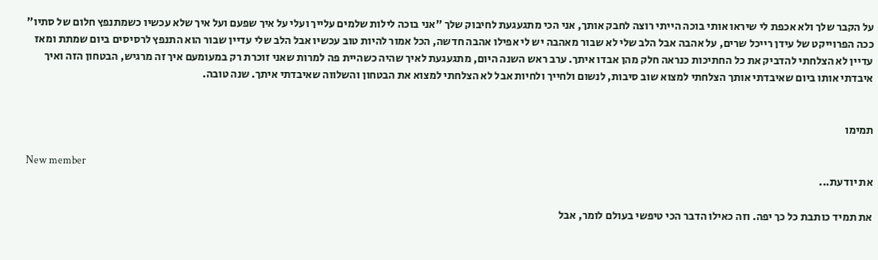על הקבר שלך ולא אכפת לי שיראו אותי בוכה הייתי רוצה לחבק אותך, אני הכי מתגעגעת לחיבוק שלך "אני בוכה לילות שלמים עלייך ועלי על איך שפעם ועל איך שלא עכשיו כשמתנפץ חלום של סתיו" ככה הפרוייקט של עידן רייכל שרים, על אהבה אבל הלב שלי לא שבור מאהבה יש לי אפילו אהבה חדשה, הכל אמור להיות טוב עכשיו אבל הלב שלי עדיין שבור הוא התנפץ לרסיסים ביום שמתת ומאז עדיין לא הצלחתי להדביק את כל החתיכות כנראה חלק מהן אבדו איתך. ערב ראש השנה היום, מתגעגעת לאיך שהיה כשהיית פה למרות שאני זוכרת רק במעומעם איך זה מרגיש, הבטחון הזה ואיך איבדתי אותו ביום שאיבדתי אותך הצלחתי למצוא שוב סיבות, לנשום ולחייך ולחיות אבל לא הצלחתי למצוא את הבטחון והשלווה שאיבדתי איתך. שנה טובה.


תמימו

New member
את יודעת...

את תמיד כותבת כל כך יפה. וזה כאילו הדבר הכי טיפשי בעולם לומר, אבל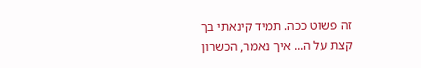זה פשוט ככה. תמיד קינאתי בך קצת על ה... איך נאמר, הכשרון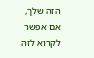הזה שלך, אם אפשר לקרוא לזה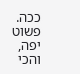ככה. פשוט יפה, והכי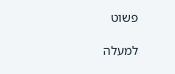פשוט

למעלה